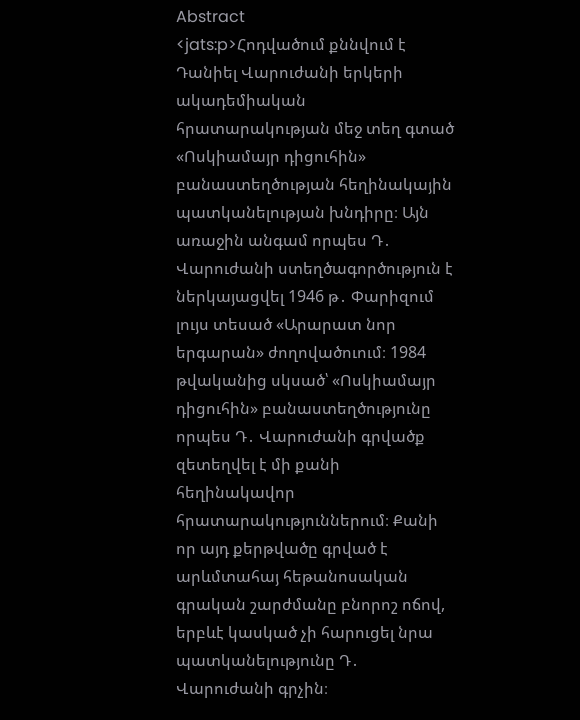Abstract
<jats:p>Հոդվածում քննվում է Դանիել Վարուժանի երկերի ակադեմիական հրատարակության մեջ տեղ գտած «Ոսկիամայր դիցուհին» բանաստեղծության հեղինակային պատկանելության խնդիրը։ Այն առաջին անգամ որպես Դ․ Վարուժանի ստեղծագործություն է ներկայացվել 1946 թ․ Փարիզում լույս տեսած «Արարատ նոր երգարան» ժողովածուում։ 1984 թվականից սկսած՝ «Ոսկիամայր դիցուհին» բանաստեղծությունը որպես Դ․ Վարուժանի գրվածք զետեղվել է մի քանի հեղինակավոր հրատարակություններում։ Քանի որ այդ քերթվածը գրված է արևմտահայ հեթանոսական գրական շարժմանը բնորոշ ոճով, երբևէ կասկած չի հարուցել նրա պատկանելությունը Դ․ Վարուժանի գրչին։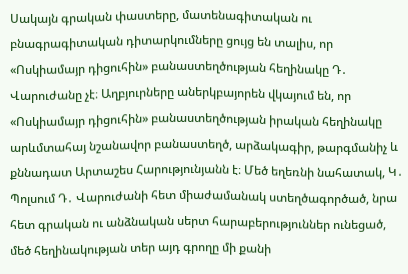Սակայն գրական փաստերը, մատենագիտական ու բնագրագիտական դիտարկումները ցույց են տալիս, որ «Ոսկիամայր դիցուհին» բանաստեղծության հեղինակը Դ․ Վարուժանը չէ։ Աղբյուրները աներկբայորեն վկայում են, որ «Ոսկիամայր դիցուհին» բանաստեղծության իրական հեղինակը արևմտահայ նշանավոր բանաստեղծ, արձակագիր, թարգմանիչ և քննադատ Արտաշես Հարությունյանն է։ Մեծ եղեռնի նահատակ, Կ․ Պոլսում Դ․ Վարուժանի հետ միաժամանակ ստեղծագործած, նրա հետ գրական ու անձնական սերտ հարաբերություններ ունեցած, մեծ հեղինակության տեր այդ գրողը մի քանի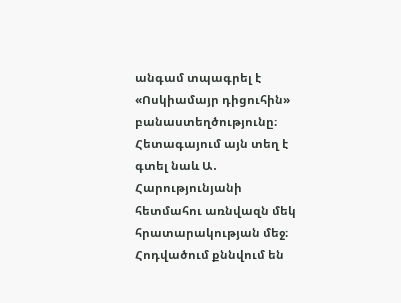անգամ տպագրել է «Ոսկիամայր դիցուհին» բանաստեղծությունը։ Հետագայում այն տեղ է գտել նաև Ա․ Հարությունյանի հետմահու առնվազն մեկ հրատարակության մեջ։ Հոդվածում քննվում են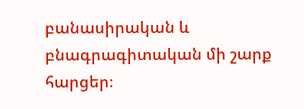բանասիրական և բնագրագիտական մի շարք հարցեր։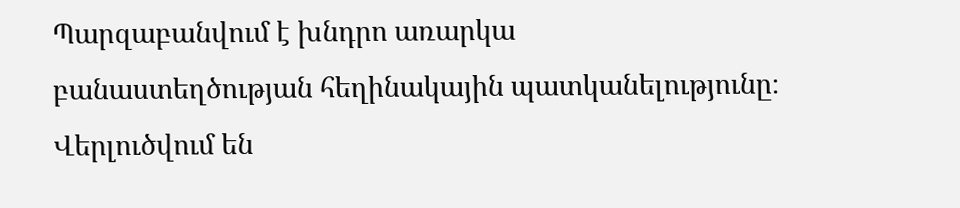Պարզաբանվում է խնդրո առարկա բանաստեղծության հեղինակային պատկանելությունը։ Վերլուծվում են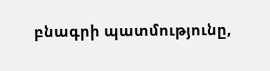բնագրի պատմությունը,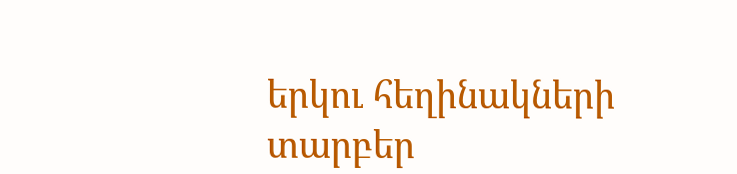երկու հեղինակների տարբեր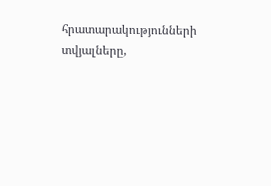հրատարակությունների տվյալները,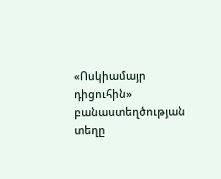«Ոսկիամայր դիցուհին» բանաստեղծության տեղը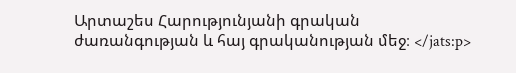Արտաշես Հարությունյանի գրական ժառանգության և հայ գրականության մեջ։ </jats:p>